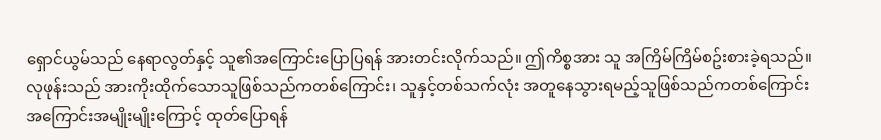ရှောင်ယွမ်သည် နေရာလွတ်နှင့် သူ၏အကြောင်းပြောပြရန် အားတင်းလိုက်သည်။ ဤကိစ္စအား သူ အကြိမ်ကြိမ်စဥ်းစားခဲ့ရသည်။ လုဖုန်းသည် အားကိုးထိုက်သောသူဖြစ်သည်ကတစ်ကြောင်း၊ သူနှင့်တစ်သက်လုံး အတူနေသွားရမည့်သူဖြစ်သည်ကတစ်ကြောင်း အကြောင်းအမျိုးမျိုးကြောင့် ထုတ်ပြောရန်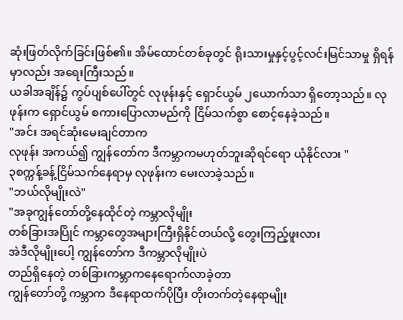ဆုံးဖြတ်လိုက်ခြင်းဖြစ်၏။ အိမ်ထောင်တစ်ခုတွင် ရိုးသားမှုနှင့်ပွင့်လင်းမြင်သာမှု ရှိရန်မှာလည်း အရေးကြီးသည်။
ယခါအချိန်၌ ကွပ်ပျစ်ပေါ်တွင် လုဖုန်းနှင့် ရှောင်ယွမ် ၂ယောက်သာ ရှိတော့သည်။ လုဖုန်းက ရှောင်ယွမ် စကားပြောလာမည်ကို ငြိမ်သက်စွာ စောင့်နေခဲ့သည်။
"အင်း အရင်ဆုံးမေးချင်တာက
လုဖုန်း အကယ်၍ ကျွန်တော်က ဒီကမ္ဘာကမဟုတ်ဘူးဆိုရင်ရော ယုံနိုင်လား "
၃စက္ကန့်ခန့်ငြိမ်သက်နေရာမှ လုဖုန်းက မေးလာခဲ့သည်။
"ဘယ်လိုမျိုးလဲ"
"အခုကျွန်တော်တို့နေထိုင်တဲ့ ကမ္ဘာလိုမျိုး
တစ်ခြားအပြိုင် ကမ္ဘာတွေအများကြီးရှိနိုင်တယ်လို့ တွေးကြည့်ဖူးလား
အဲဒီလိုမျိုးပေါ့ ကျွန်တော်က ဒီကမ္ဘာလိုမျိုးပဲ
တည်ရှိနေတဲ့ တစ်ခြားကမ္ဘာကနေရောက်လာခဲ့တာ
ကျွန်တော်တို့ ကမ္ဘာက ဒီနေရာထက်ပိုပြီး တိုးတက်တဲ့နေရာမျိုး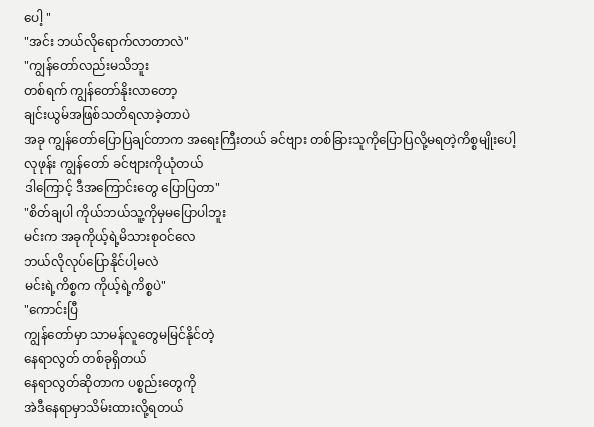ပေါ့ "
"အင်း ဘယ်လိုရောက်လာတာလဲ"
"ကျွန်တော်လည်းမသိဘူး
တစ်ရက် ကျွန်တော်နိုးလာတော့
ချင်းယွမ်အဖြစ်သတိရလာခဲ့တာပဲ
အခု ကျွန်တော်ပြောပြချင်တာက အရေးကြီးတယ် ခင်ဗျား တစ်ခြားသူကိုပြောပြလို့မရတဲ့ကိစ္စမျိုးပေါ့
လုဖုန်း ကျွန်တော် ခင်ဗျားကိုယုံတယ်
ဒါကြောင့် ဒီအကြောင်းတွေ ပြောပြတာ"
"စိတ်ချပါ ကိုယ်ဘယ်သူ့ကိုမှမပြောပါဘူး
မင်းက အခုကိုယ့်ရဲ့မိသားစုဝင်လေ
ဘယ်လိုလုပ်ပြောနိုင်ပါ့မလဲ
မင်းရဲ့ကိစ္စက ကိုယ့်ရဲ့ကိစ္စပဲ"
"ကောင်းပြီ
ကျွန်တော်မှာ သာမန်လူတွေမမြင်နိုင်တဲ့
နေရာလွတ် တစ်ခုရှိတယ်
နေရာလွတ်ဆိုတာက ပစ္စည်းတွေကို
အဲဒီနေရာမှာသိမ်းထားလို့ရတယ်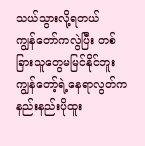သယ်သွားလို့ရတယ်
ကျွန်တော်ကလွဲပြီး တစ်ခြားသူတွေမမြင်နိုင်ဘူး
ကျွန်တော့်ရဲ့နေရာလွတ်က နည်းနည်းပိုထူး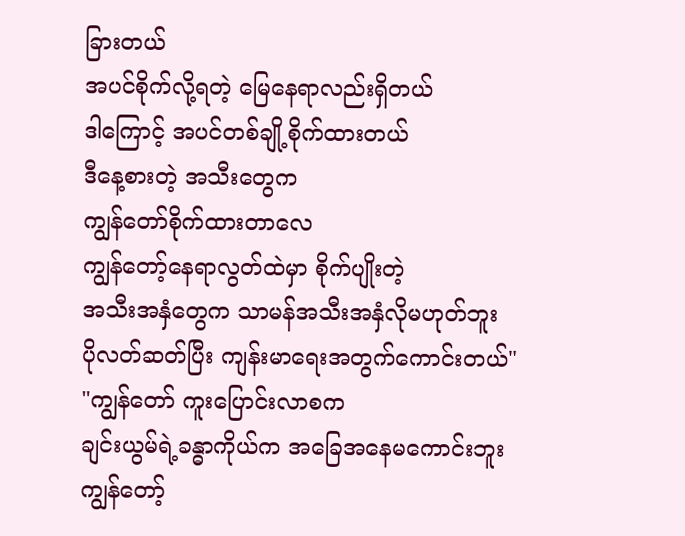ခြားတယ်
အပင်စိုက်လို့ရတဲ့ မြေနေရာလည်းရှိတယ်
ဒါကြောင့် အပင်တစ်ချို့စိုက်ထားတယ်
ဒီနေ့စားတဲ့ အသီးတွေက
ကျွန်တော်စိုက်ထားတာလေ
ကျွန်တော့်နေရာလွတ်ထဲမှာ စိုက်ပျိုးတဲ့
အသီးအနှံတွေက သာမန်အသီးအနှံလိုမဟုတ်ဘူး
ပိုလတ်ဆတ်ပြီး ကျန်းမာရေးအတွက်ကောင်းတယ်"
"ကျွန်တော် ကူးပြောင်းလာစက
ချင်းယွမ်ရဲ့ခန္ဓာကိုယ်က အခြေအနေမကောင်းဘူး
ကျွန်တော့်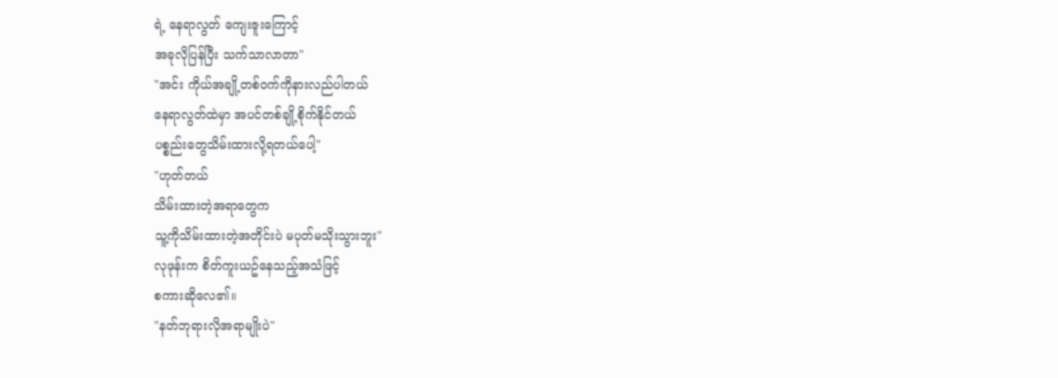ရဲ့ နေရာလွတ် ကျေးဇူးကြောင့်
အခုလိုပြန်ပြီး သက်သာလာတာ"
"အင်း ကိုယ်အချို့တစ်ဝက်ကိုနားလည်ပါတယ်
နေရာလွတ်ထဲမှာ အပင်တစ်ချို့စိုက်နိုင်တယ်
ပစ္စည်းတွေသိမ်းထားလို့ရတယ်ပေါ့"
"ဟုတ်တယ်
သိမ်းထားတဲ့အရာတွေက
သူ့ကိုသိမ်းထားတဲ့အတိုင်းပဲ မပုတ်မသိုးသွားဘူး"
လုဖုန်းက စိတ်ကူးယဥ်နေသည့်အသံဖြင့်
စကားဆိုလေ၏။
"နတ်ဘုရားလိုအရာမျိုးပဲ"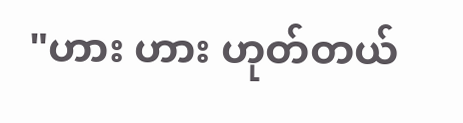"ဟား ဟား ဟုတ်တယ်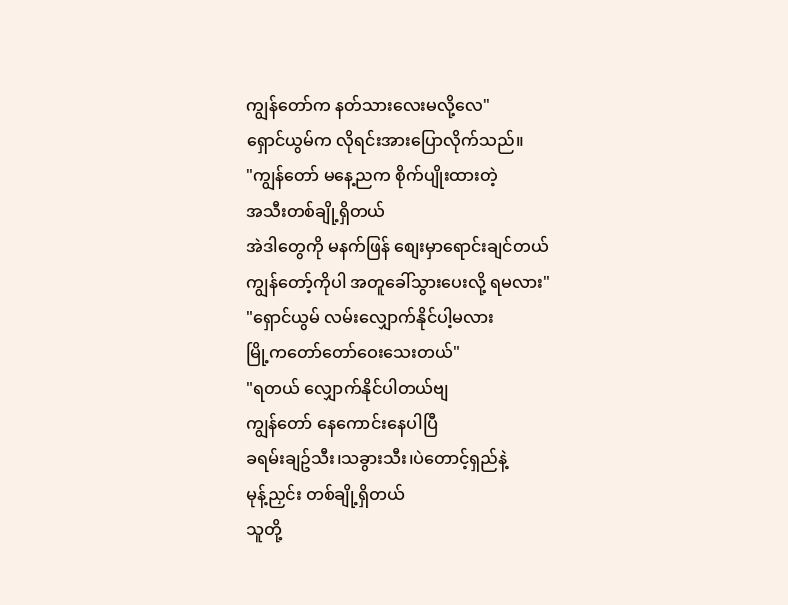ကျွန်တော်က နတ်သားလေးမလို့လေ"
ရှောင်ယွမ်က လိုရင်းအားပြောလိုက်သည်။
"ကျွန်တော် မနေ့ညက စိုက်ပျိုးထားတဲ့
အသီးတစ်ချို့ရှိတယ်
အဲဒါတွေကို မနက်ဖြန် စျေးမှာရောင်းချင်တယ်
ကျွန်တော့်ကိုပါ အတူခေါ်သွားပေးလို့ ရမလား"
"ရှောင်ယွမ် လမ်းလျှောက်နိုင်ပါ့မလား
မြို့ကတော်တော်ဝေးသေးတယ်"
"ရတယ် လျှောက်နိုင်ပါတယ်ဗျ
ကျွန်တော် နေကောင်းနေပါပြီ
ခရမ်းချဥ်သီး၊သခွားသီး၊ပဲတောင့်ရှည်နဲ့
မုန့်ညှင်း တစ်ချို့ရှိတယ်
သူတို့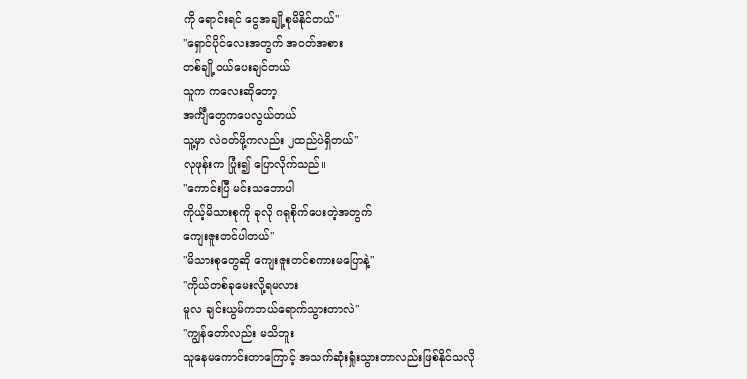ကို ရောင်းရင် ငွေအချို့စုမိနိုင်တယ်"
"ရှောင်ပိုင်လေးအတွက် အဝတ်အစား
တစ်ချို့ဝယ်ပေးချင်တယ်
သူက ကလေးဆိုတော့
အင်္ကျီတွေကပေလွယ်တယ်
သူ့မှာ လဲဝတ်ဖို့ကလည်း ၂ထည်ပဲရှိတယ်"
လုဖုန်းက ပြုံး၍ ပြောလိုက်သည်။
"ကောင်းပြီ မင်းသဘောပါ
ကိုယ့်မိသားစုကို ခုလို ဂရုစိုက်ပေးတဲ့အတွက်
ကျေးဇူးတင်ပါတယ်"
"မိသားစုတွေဆို ကျေးဇူးတင်စကားမပြောနဲ့"
"ကိုယ်တစ်ခုမေးလို့ရမလား
မူလ ချင်းယွမ်ကဘယ်ရောက်သွားတာလဲ"
"ကျွန်တော်လည်း မသိဘူး
သူနေမကောင်းတာကြောင့် အသက်ဆုံးရှုံးသွားတာလည်းဖြစ်နိုင်သလို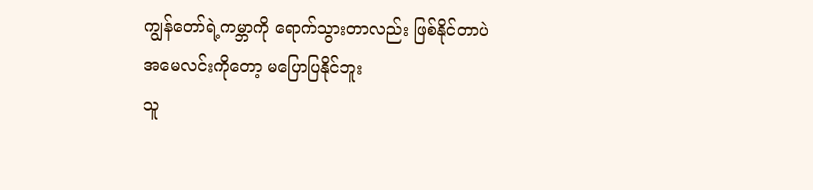ကျွန်တော်ရဲ့ကမ္ဘာကို ရောက်သွားတာလည်း ဖြစ်နိုင်တာပဲ
အမေလင်းကိုတော့ မပြောပြနိုင်ဘူး
သူ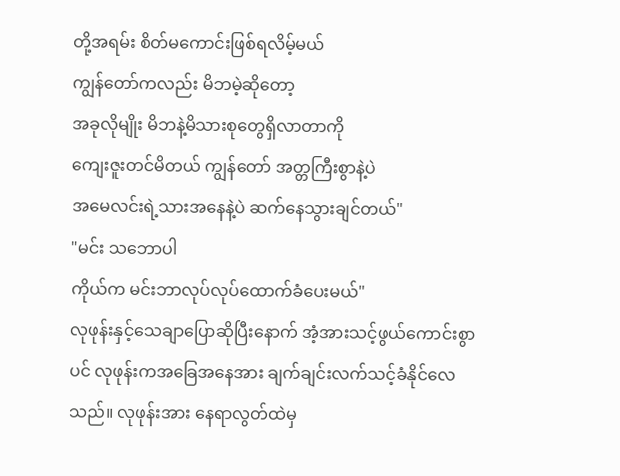တို့အရမ်း စိတ်မကောင်းဖြစ်ရလိမ့်မယ်
ကျွန်တော်ကလည်း မိဘမဲ့ဆိုတော့
အခုလိုမျိုး မိဘနဲ့မိသားစုတွေရှိလာတာကို
ကျေးဇူးတင်မိတယ် ကျွန်တော် အတ္တကြီးစွာနဲ့ပဲ
အမေလင်းရဲ့သားအနေနဲ့ပဲ ဆက်နေသွားချင်တယ်"
"မင်း သဘောပါ
ကိုယ်က မင်းဘာလုပ်လုပ်ထောက်ခံပေးမယ်"
လုဖုန်းနှင့်သေချာပြောဆိုပြီးနောက် အံ့အားသင့်ဖွယ်ကောင်းစွာပင် လုဖုန်းကအခြေအနေအား ချက်ချင်းလက်သင့်ခံနိုင်လေသည်။ လုဖုန်းအား နေရာလွတ်ထဲမှ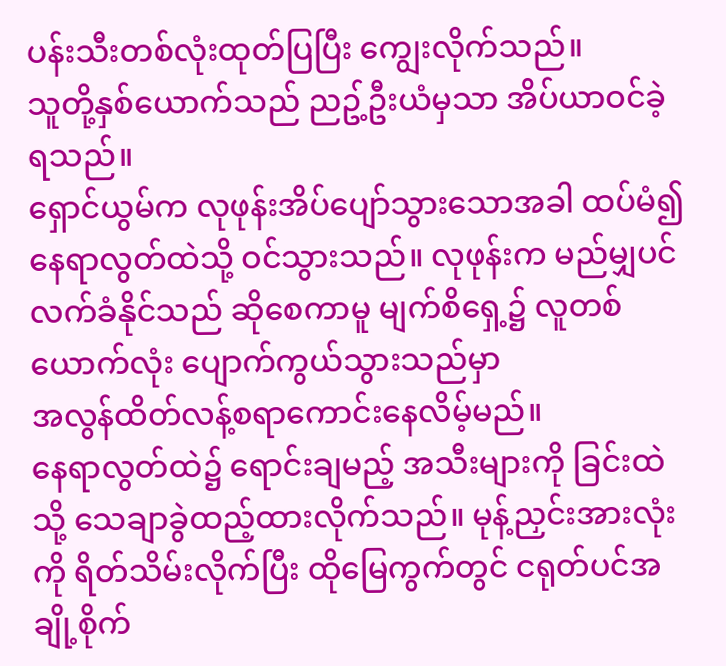ပန်းသီးတစ်လုံးထုတ်ပြပြီး ကျွေးလိုက်သည်။
သူတို့နှစ်ယောက်သည် ညဥ့်ဦးယံမှသာ အိပ်ယာဝင်ခဲ့ရသည်။
ရှောင်ယွမ်က လုဖုန်းအိပ်ပျော်သွားသောအခါ ထပ်မံ၍ နေရာလွတ်ထဲသို့ ဝင်သွားသည်။ လုဖုန်းက မည်မျှပင် လက်ခံနိုင်သည် ဆိုစေကာမူ မျက်စိရှေ့၌ လူတစ်ယောက်လုံး ပျောက်ကွယ်သွားသည်မှာ
အလွန်ထိတ်လန့်စရာကောင်းနေလိမ့်မည်။
နေရာလွတ်ထဲ၌ ရောင်းချမည့် အသီးများကို ခြင်းထဲသို့ သေချာခွဲထည့်ထားလိုက်သည်။ မုန့်ညှင်းအားလုံးကို ရိတ်သိမ်းလိုက်ပြီး ထိုမြေကွက်တွင် ငရုတ်ပင်အချို့စိုက်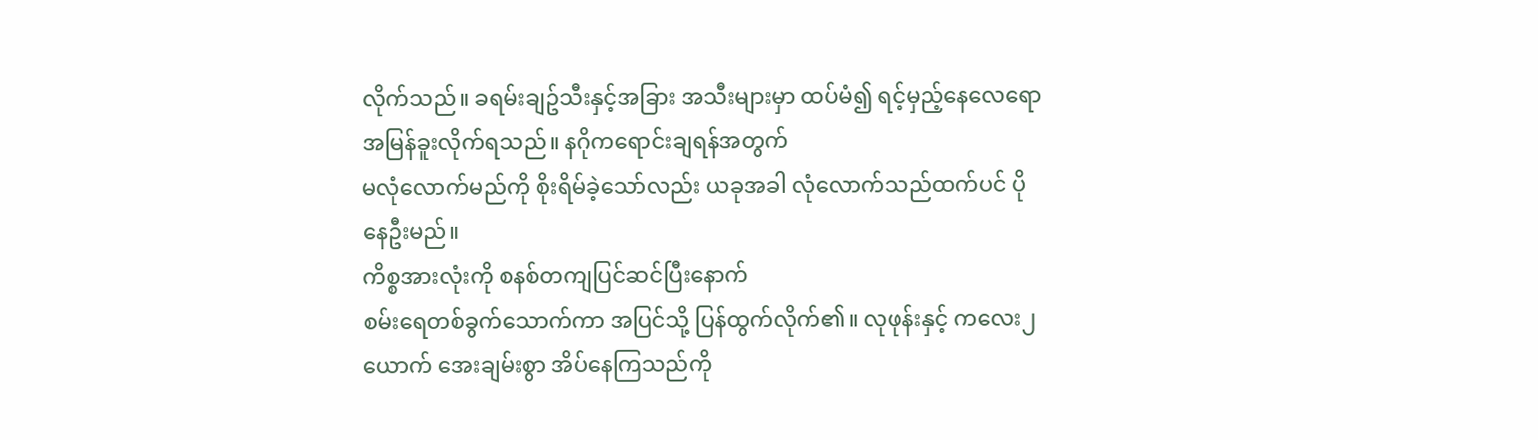လိုက်သည်။ ခရမ်းချဥ်သီးနှင့်အခြား အသီးများမှာ ထပ်မံ၍ ရင့်မှည့်နေလေရော
အမြန်ခူးလိုက်ရသည်။ နဂိုကရောင်းချရန်အတွက်
မလုံလောက်မည်ကို စိုးရိမ်ခဲ့သော်လည်း ယခုအခါ လုံလောက်သည်ထက်ပင် ပိုနေဦးမည်။
ကိစ္စအားလုံးကို စနစ်တကျပြင်ဆင်ပြီးနောက်
စမ်းရေတစ်ခွက်သောက်ကာ အပြင်သို့ ပြန်ထွက်လိုက်၏။ လုဖုန်းနှင့် ကလေး၂ယောက် အေးချမ်းစွာ အိပ်နေကြသည်ကို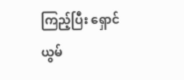ကြည့်ပြီး ရှောင်ယွမ်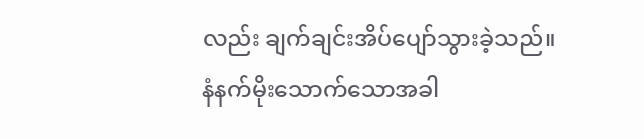လည်း ချက်ချင်းအိပ်ပျော်သွားခဲ့သည်။
နံနက်မိုးသောက်သောအခါ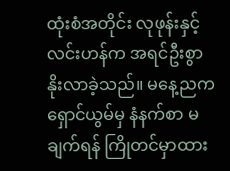ထုံးစံအတိုင်း လုဖုန်းနှင့်လင်းဟန်က အရင်ဦးစွာ နိုးလာခဲ့သည်။ မနေ့ညက ရှောင်ယွမ်မှ နံနက်စာ မချက်ရန် ကြိုတင်မှာထား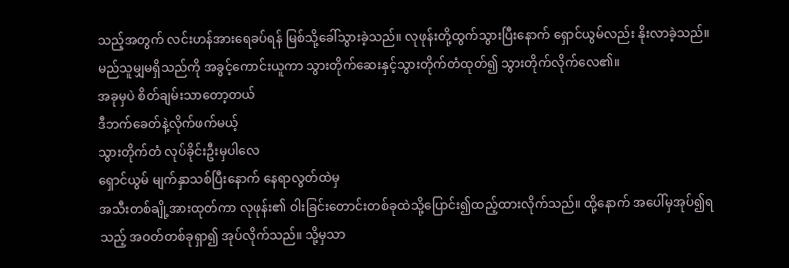သည့်အတွက် လင်းဟန်အားရေခပ်ရန် မြစ်သို့ခေါ်သွားခဲ့သည်။ လုဖုန်းတို့ထွက်သွားပြီးနောက် ရှောင်ယွမ်လည်း နိုးလာခဲ့သည်။ မည်သူမျှမရှိသည်ကို အခွင့်ကောင်းယူကာ သွားတိုက်ဆေးနှင့်သွားတိုက်တံထုတ်၍ သွားတိုက်လိုက်လေ၏။
အခုမှပဲ စိတ်ချမ်းသာတော့တယ်
ဒီဘက်ခေတ်နဲ့လိုက်ဖက်မယ့်
သွားတိုက်တံ လုပ်ခိုင်းဦးမှပါလေ
ရှောင်ယွမ် မျက်နှာသစ်ပြီးနောက် နေရာလွတ်ထဲမှ
အသီးတစ်ချို့အားထုတ်ကာ လုဖုန်း၏ ဝါးခြင်းတောင်းတစ်ခုထဲသို့ပြောင်း၍ထည့်ထားလိုက်သည်။ ထို့နောက် အပေါ်မှအုပ်၍ရသည့် အဝတ်တစ်ခုရှာ၍ အုပ်လိုက်သည်။ သို့မှသာ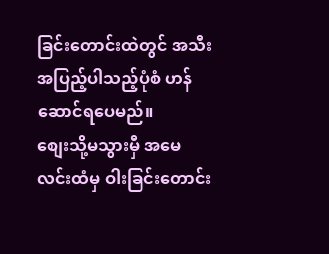ခြင်းတောင်းထဲတွင် အသီးအပြည့်ပါသည့်ပုံစံ ဟန်ဆောင်ရပေမည်။
စျေးသို့မသွားမှီ အမေလင်းထံမှ ဝါးခြင်းတောင်း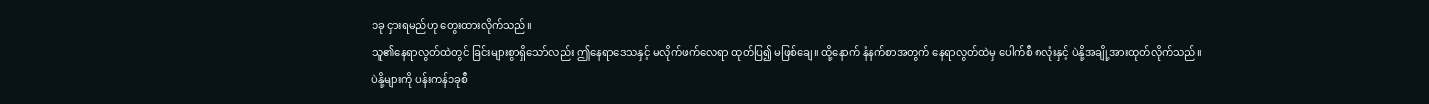၁ခု ငှားရမည်ဟု တွေးထားလိုက်သည်။
သူ၏နေရာလွတ်ထဲတွင် ခြင်းများစွာရှိသော်လည်း ဤနေရာဒေသနှင့် မလိုက်ဖက်လေရာ ထုတ်ပြ၍ မဖြစ်ချေ။ ထို့နောက် နံနက်စာအတွက် နေရာလွတ်ထဲမှ ပေါက်စီ ၈လုံးနှင့် ပဲနို့အချို့အားထုတ်လိုက်သည်။ ပဲနို့များကို ပန်းကန်၁ခုစီ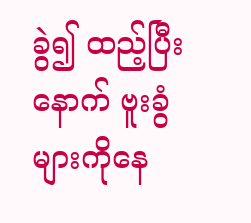ခွဲ၍ ထည့်ပြီးနောက် ဗူးခွံများကိုနေ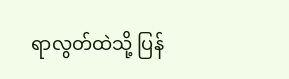ရာလွတ်ထဲသို့ ပြန်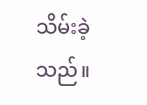သိမ်းခဲ့သည်။